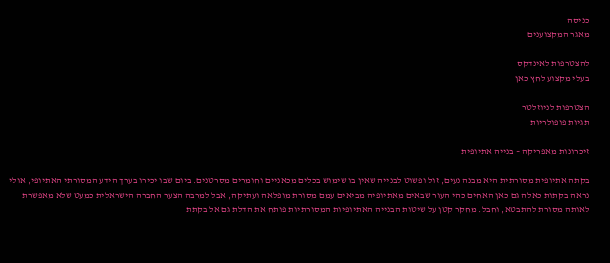כניסה
מאגר המקצוענים

להצטרפות לאינדקס
בעלי מקצוע לחץ כאן

הצטרפות לניוזלטר
תגיות פופולריות

זיכרונות מאפריקה – בנייה אתיופית

בקתה אתיופית מסורתית היא מבנה נעים, זול ופשוט לבנייה שאין בו שימוש בכלים מכאניים וחומרים מסרטנים. ביום שבו יכירו בערך הידע המסורתי האתיופי, אולי נראה בקתות כאלה גם כאן האחים כהי העור שבאים מאתיופיה מביאים עמם מסורת מופלאה ועתיקה, אבל למרבה הצער החברה הישראלית כמעט שלא מאפשרת לאותה מסורת להתבטא, וחבל. מחקר קטן על שיטות הבנייה האתיופיות המסורתיות פותח את הדלת גם אל בקתת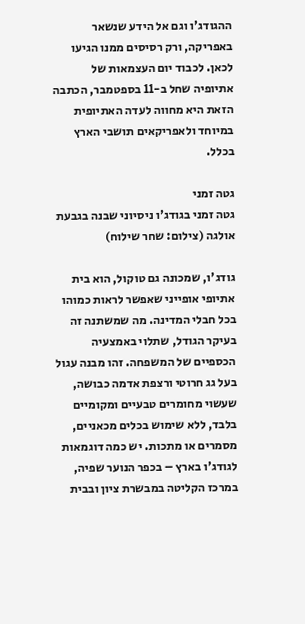ההגודג'ו וגם אל הידע שנשאר באפריקה, ורק רסיסים ממנו הגיעו לכאן. לכבוד יום העצמאות של אתיופיה שחל ב-11 בספטמבר, הכתבה הזאת היא מחווה לעדה האתיופית במיוחד ולאפריקאים תושבי הארץ בכלל.

גטה זמני
גטה זמני בגודג'ו ניסיוני שבנה בגבעת אולגה (צילום: שחר שילוח)

גודג'ו, שמכונה גם טוקול, הוא בית אתיופי אופייני שאפשר לראות כמוהו בכל חבלי המדינה. מה שמשתנה זה בעיקר הגודל, שתלוי באמצעיה הכספיים של המשפחה. זהו מבנה עגול בעל גג חרוטי ורצפת אדמה כבושה, שעשוי מחומרים טבעיים ומקומיים בלבד, ללא שימוש בכלים מכאניים, מסמרים או מתכות. יש כמה דוגמאות לגודג'ו בארץ – בכפר הנוער שפיה, במרכז הקליטה במבשרת ציון ובבית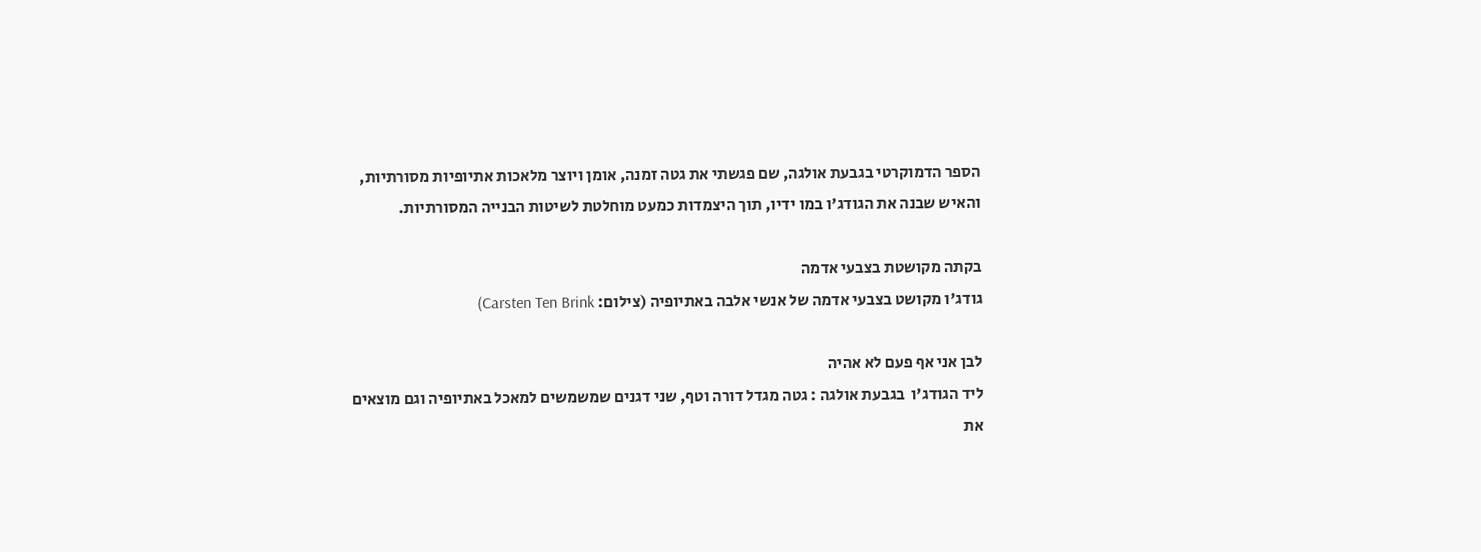הספר הדמוקרטי בגבעת אולגה, שם פגשתי את גטה זמנה, אומן ויוצר מלאכות אתיופיות מסורתיות, והאיש שבנה את הגודג'ו במו ידיו, תוך היצמדות כמעט מוחלטת לשיטות הבנייה המסורתיות.

בקתה מקושטת בצבעי אדמה
גודג'ו מקושט בצבעי אדמה של אנשי אלבה באתיופיה (צילום: Carsten Ten Brink)

לבן אני אף פעם לא אהיה
ליד הגודג'ו  בגבעת אולגה : גטה מגדל דורה וטף, שני דגנים שמשמשים למאכל באתיופיה וגם מוצאים את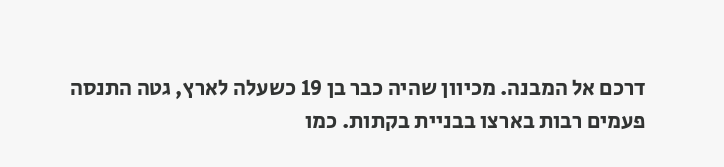דרכם אל המבנה. מכיוון שהיה כבר בן 19 כשעלה לארץ, גטה התנסה פעמים רבות בארצו בבניית בקתות. כמו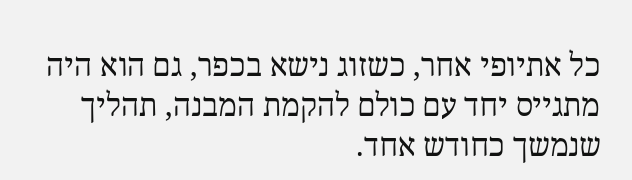כל אתיופי אחר, כשזוג נישא בכפר, גם הוא היה מתגייס יחד עם כולם להקמת המבנה, תהליך שנמשך כחודש אחד.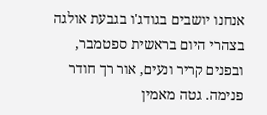אנחנו יושבים בגודג'ו בגבעת אולגה בצהרי היום בראשית ספטמבר, ובפנים קריר ונעים, אור רך חודר פנימה. גטה מאמין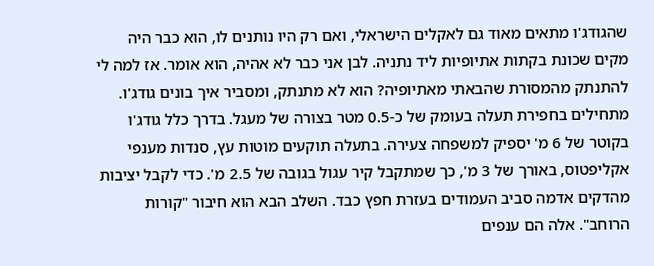שהגודג'ו מתאים מאוד גם לאקלים הישראלי, ואם רק היו נותנים לו, הוא כבר היה מקים שכונת בקתות אתיופיות ליד נתניה. לבן אני כבר לא אהיה, הוא אומר. אז למה לי להתנתק מהמסורת שהבאתי מאתיופיה? הוא לא מתנתק, ומסביר איך בונים גודג'ו. מתחילים בחפירת תעלה בעומק של כ-0.5 מטר בצורה של מעגל. בדרך כלל גודג'ו בקוטר של 6 מ' יספיק למשפחה צעירה. בתעלה תוקעים מוטות עץ, סנדות מענפי אקליפטוס, באורך של 3 מ', כך שמתקבל קיר עגול בגובה של 2.5 מ'. כדי לקבל יציבות מהדקים אדמה סביב העמודים בעזרת חפץ כבד. השלב הבא הוא חיבור "קורות הרוחב". אלה הם ענפים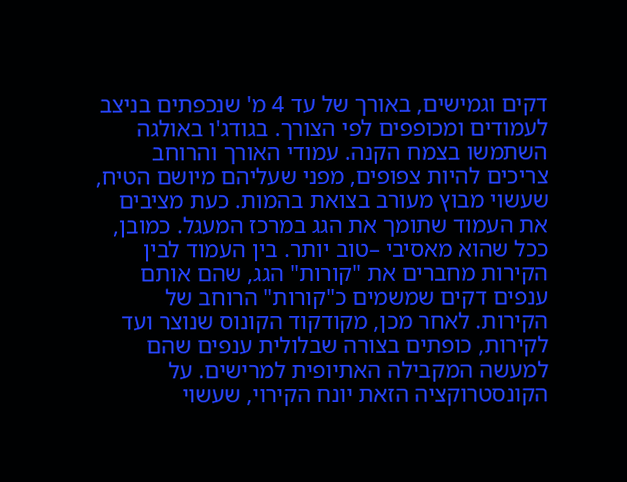דקים וגמישים, באורך של עד 4 מ' שנכפתים בניצב לעמודים ומכופפים לפי הצורך. בגודג'ו באולגה השתמשו בצמח הקנה. עמודי האורך והרוחב צריכים להיות צפופים, מפני שעליהם מיושם הטיח, שעשוי מבוץ מעורב בצואת בהמות. כעת מציבים את העמוד שתומך את הגג במרכז המעגל. כמובן, ככל שהוא מאסיבי –טוב יותר. בין העמוד לבין הקירות מחברים את "קורות" הגג, שהם אותם ענפים דקים שמשמים כ"קורות" הרוחב של הקירות. לאחר מכן, מקודקוד הקונוס שנוצר ועד לקירות, כופתים בצורה שבלולית ענפים שהם למעשה המקבילה האתיופית למרישים. על הקונסטרוקציה הזאת יונח הקירוי, שעשוי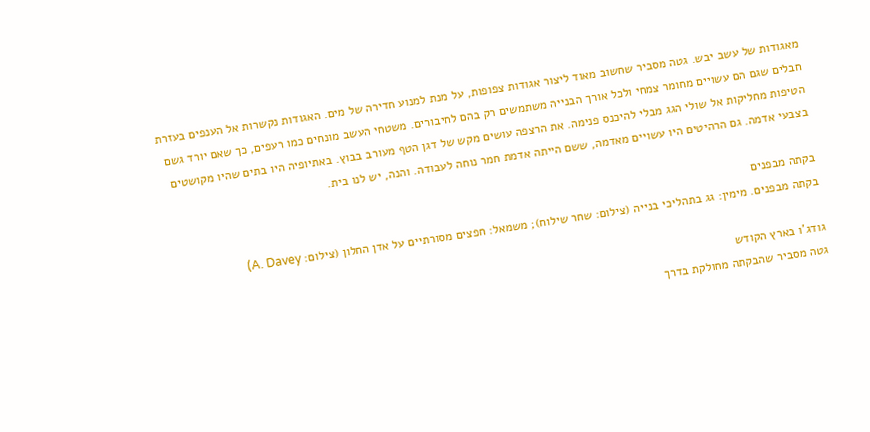מאגודות של עשב יבש. גטה מסביר שחשוב מאוד ליצור אגודות צפופות, על מנת למנוע חדירה של מים. האגודות נקשרות אל הענפים בעזרת חבלים שגם הם עשויים מחומר צמחי ולכל אורך הבנייה משתמשים רק בהם לחיבורים. משטחי העשב מונחים כמו רעפים, כך שאם יורד גשם הטיפות מחליקות אל שולי הגג מבלי להיכנס פנימה. את הרצפה עושים מקש של דגן הטף מעורב בבוץ. באתיופיה היו בתים שהיו מקושטים בצבעי אדמה. גם הרהיטים היו עשויים מאדמה, ששם הייתה אדמת חמר נוחה לעבודה. והנה, יש לנו בית.

בקתה מבפנים
בקתה מבפנים. מימין: גג בתהליכי בנייה (צילום: שחר שילוח); משמאל: חפצים מסורתיים על אדן החלון (צילום: A. Davey)

גודג'ו בארץ הקודש
גטה מסביר שהבקתה מחולקת בדרך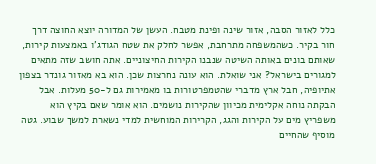כלל לאזור הסבה, אזור שינה ופינת מטבח. העשן של המדורה יוצא החוצה דרך חור בקיר. כשהמשפחה מתרחבת, אפשר לחלק את שטח הגודג'ו באמצעות קירות, שאותם בונים באותה השיטה שנבנו הקירות החיצוניים. אתה חושב שזה מתאים למגורים בישראל? אני שואלת. הוא עונה נחרצות שכן. הוא בא מאזור גונדר בצפון אתיופיה, חבל ארץ מדברי שהטמפרטורות בו מאמירות גם ל-50 מעלות. אבל הבקתה נוחה אקלימית מכיוון שהקירות נושמים. הוא אומר שאם בקיץ הוא משפריץ מים על הקירות והגג, הקרירות המוחשית למדי נשארת למשך שבוע. גטה מוסיף שהחיים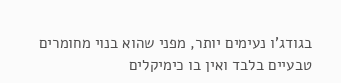בגודג'ו נעימים יותר, מפני שהוא בנוי מחומרים טבעיים בלבד ואין בו כימיקלים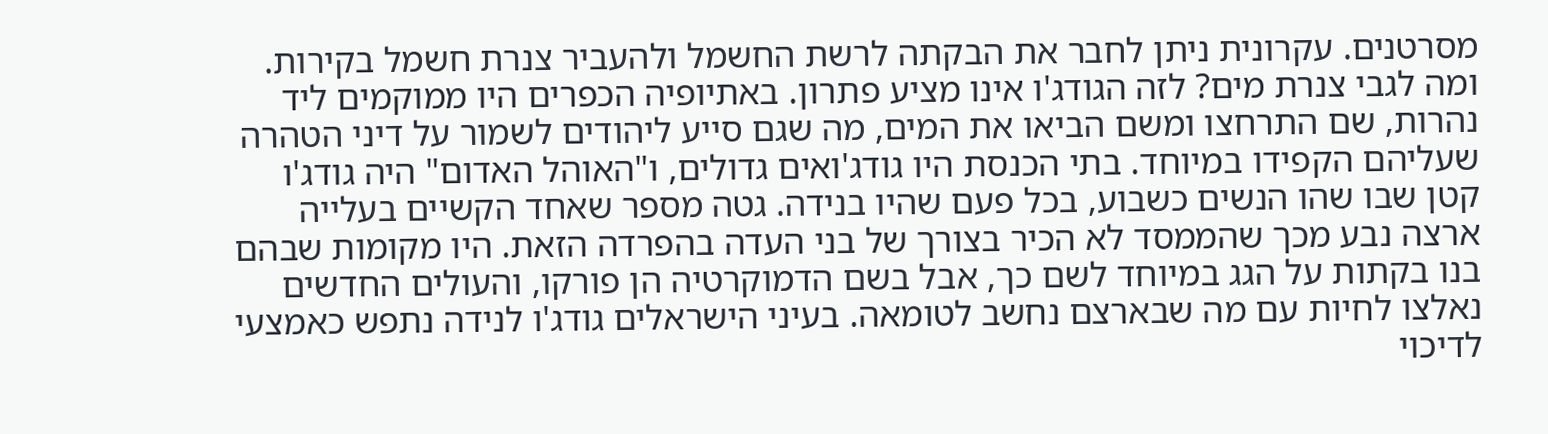מסרטנים. עקרונית ניתן לחבר את הבקתה לרשת החשמל ולהעביר צנרת חשמל בקירות. ומה לגבי צנרת מים? לזה הגודג'ו אינו מציע פתרון. באתיופיה הכפרים היו ממוקמים ליד נהרות, שם התרחצו ומשם הביאו את המים, מה שגם סייע ליהודים לשמור על דיני הטהרה שעליהם הקפידו במיוחד. בתי הכנסת היו גודג'ואים גדולים, ו"האוהל האדום" היה גודג'ו קטן שבו שהו הנשים כשבוע, בכל פעם שהיו בנידה. גטה מספר שאחד הקשיים בעלייה ארצה נבע מכך שהממסד לא הכיר בצורך של בני העדה בהפרדה הזאת. היו מקומות שבהם בנו בקתות על הגג במיוחד לשם כך, אבל בשם הדמוקרטיה הן פורקו, והעולים החדשים נאלצו לחיות עם מה שבארצם נחשב לטומאה. בעיני הישראלים גודג'ו לנידה נתפש כאמצעי לדיכוי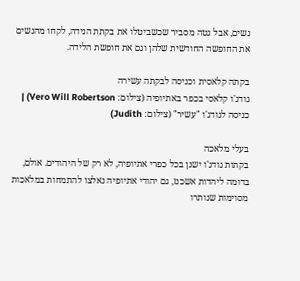נשים, אבל גטה מסביר שכשביטלו את בקתת הנידה, לקחו מהנשים את החופשה החודשית שלהן וגם את חופשת הלידה.

בקתה קלאסית וכניסה לבקתה עשירה
גודג'ו קלאסי בכפר באתיופיה (צילום: Vero Will Robertson) | כניסה לגודג'ו "עשיר" (צילום: Judith)

בעלי מלאכה
בקתות גודג'ו ישנן בכל כפרי אתיופיה, לא רק של היהודים. אולם, בדומה ליהדות אשכנז, גם יהודי אתיופיה נאלצו להתמחות במלאכות מסוימות שנותרו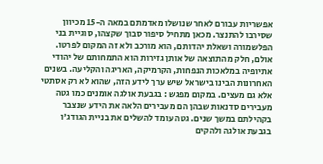אפשריות עבורם לאחר שנושלו מאדמתם במאה ה-15 מכיוון שסירבו להתנצר. מכאן מתחיל סיפור סבוך שקצהו, סוגיית בני הפלשמורה ושאלת יהדותם, הוא מורכב ולא זה המקום לפרטו. אולם, חלק מהתוצאה של אותן גזירות הוא התמחותם של יהודי אתיופיה במלאכות הנפחות, הקרמיקה, האריגה והקליעה. בשנים האחרונות הבינו בישראל שיש ערך לידע הזה, שהוא לא רק אסתטי אלא גם מעצים. במקום מפגש : בגבעת אולגה אומנים כמו גטה מעבירים סדנאות שבהן הם מעבירים הלאה את הידע שנצבר בקהילתם במשך שנים. גטה עומד להשלים את בניית הגודג'ו בגבעת אולגה ולהקים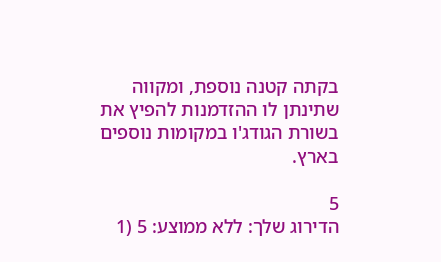בקתה קטנה נוספת, ומקווה שתינתן לו ההזדמנות להפיץ את בשורת הגודג'ו במקומות נוספים בארץ.

5
הדירוג שלך: ללא ממוצע: 5 (1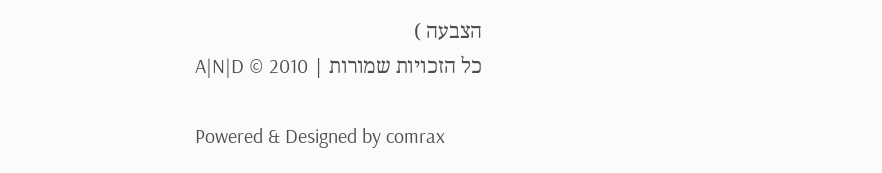הצבעה )
כל הזכויות שמורות | A|N|D © 2010

Powered & Designed by comrax